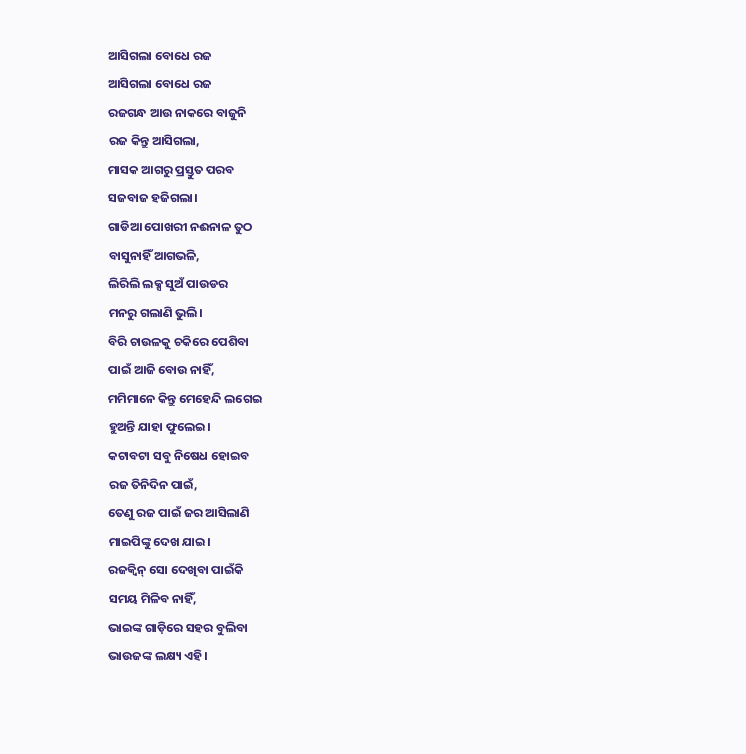ଆସିଗଲା ବୋଧେ ରଜ
ଆସିଗଲା ବୋଧେ ରଜ
ରଜଗନ୍ଧ ଆଉ ନାକରେ ବାଜୁନି
ରଜ କିନ୍ତୁ ଆସିଗଲା,
ମାସକ ଆଗରୁ ପ୍ରସ୍ତୁତ ପରବ
ସଜବାଜ ହଜିଗଲା।
ଗାଡିଆ ପୋଖରୀ ନଈନାଳ ତୁଠ
ବାସୁନାହିଁ ଆଗଭଳି,
ଲିରିଲି ଲକ୍ସ ସୁଅଁ ପାଉଡର
ମନରୁ ଗଲାଣି ଭୁଲି।
ବିରି ଚାଉଳକୁ ଚକିରେ ପେଶିବା
ପାଇଁ ଆଜି ବୋଉ ନାହିଁ,
ମମିମାନେ କିନ୍ତୁ ମେହେନ୍ଦି ଲଗେଇ
ହୁଅନ୍ତି ଯାହା ଫୁଲେଇ।
କଟାବଟା ସବୁ ନିଷେଧ ହୋଇବ
ରଜ ତିନିଦିନ ପାଇଁ,
ତେଣୁ ରଜ ପାଇଁ ଜର ଆସିଲାଣି
ମାଇପିଙ୍କୁ ଦେଖ ଯାଇ।
ରଜକ୍ଵିନ୍ ସୋ ଦେଖିବା ପାଇଁକି
ସମୟ ମିଳିବ ନାହିଁ,
ଭାଇଙ୍କ ଗାଡ଼ିରେ ସହର ବୁଲିବା
ଭାଉଜଙ୍କ ଲକ୍ଷ୍ୟ ଏହି।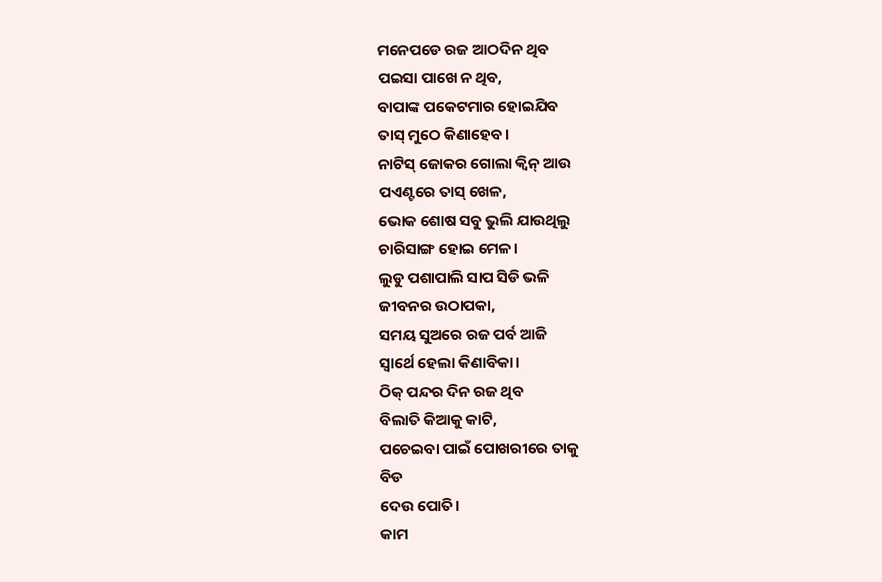ମନେପଡେ ରଜ ଆଠଦିନ ଥିବ
ପଇସା ପାଖେ ନ ଥିବ,
ବାପାଙ୍କ ପକେଟମାର ହୋଇଯିବ
ତାସ୍ ମୁଠେ କିଣାହେବ।
ନାଟିସ୍ ଜୋକର ଗୋଲା କ୍ଵିନ୍ ଆଉ
ପଏଣ୍ଟରେ ତାସ୍ ଖେଳ,
ଭୋକ ଶୋଷ ସବୁ ଭୁଲି ଯାଉଥିଲୁ
ଚାରିସାଙ୍ଗ ହୋଇ ମେଳ।
ଲୁଡୁ ପଶାପାଲି ସାପ ସିଡି ଭଳି
ଜୀବନର ଉଠାପକା,
ସମୟ ସୁଅରେ ରଜ ପର୍ବ ଆଜି
ସ୍ଵାର୍ଥେ ହେଲା କିଣାବିକା।
ଠିକ୍ ପନ୍ଦର ଦିନ ରଜ ଥିବ
ବିଲାତି କିଆକୁ କାଟି,
ପଚେଇବା ପାଇଁ ପୋଖରୀରେ ତାକୁ
ବିଡ
ଦେଉ ପୋତି।
କାମ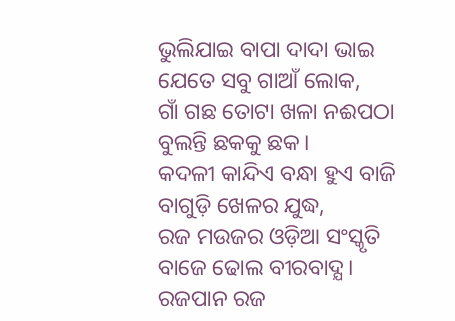ଭୁଲିଯାଇ ବାପା ଦାଦା ଭାଇ
ଯେତେ ସବୁ ଗାଆଁ ଲୋକ,
ଗାଁ ଗଛ ତୋଟା ଖଳା ନଈପଠା
ବୁଲନ୍ତି ଛକକୁ ଛକ।
କଦଳୀ କାନ୍ଦିଏ ବନ୍ଧା ହୁଏ ବାଜି
ବାଗୁଡ଼ି ଖେଳର ଯୁଦ୍ଧ,
ରଜ ମଉଜର ଓଡ଼ିଆ ସଂସ୍କୃତି
ବାଜେ ଢୋଲ ବୀରବାଦ୍ଯ।
ରଜପାନ ରଜ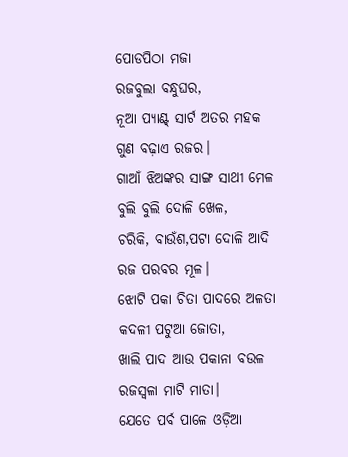ପୋଡପିଠା ମଜା
ରଜବୁଲା ବନ୍ଧୁଘର,
ନୂଆ ପ୍ୟାଣ୍ଟ୍ ସାର୍ଟ ଅତର ମହକ
ଗୁଣ ବଢ଼ାଏ ରଜର।
ଗାଆଁ ଝିଅଙ୍କର ସାଙ୍ଗ ସାଥୀ ମେଳ
ବୁଲି ବୁଲି ଦୋଳି ଖେଳ,
ଚରିକି, ବାଉଁଶ,ପଟା ଦୋଳି ଆଦି
ରଜ ପରବର ମୂଳ।
ଝୋଟି ପକା ଚିତା ପାଦରେ ଅଳତା
କଦଳୀ ପଟୁଆ ଜୋତା,
ଖାଲି ପାଦ ଆଉ ପକାନା ବଉଳ
ରଜସ୍ଵଳା ମାଟି ମାତା।
ଯେତେ ପର୍ବ ପାଳେ ଓଡ଼ିଆ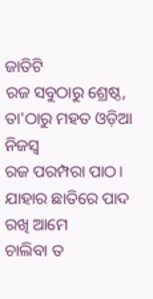ଜାତିଟି
ରଜ ସବୁଠାରୁ ଶ୍ରେଷ୍ଠ,
ତା'ଠାରୁ ମହତ ଓଡ଼ିଆ ନିଜସ୍ଵ
ରଜ ପରମ୍ପରା ପାଠ।
ଯାହାର ଛାତିରେ ପାଦ ରଖି ଆମେ
ଚାଲିବା ତ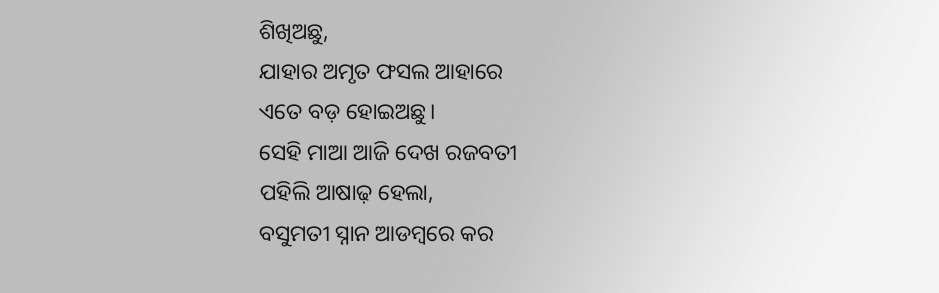ଶିଖିଅଛୁ,
ଯାହାର ଅମୃତ ଫସଲ ଆହାରେ
ଏତେ ବଡ଼ ହୋଇଅଛୁ।
ସେହି ମାଆ ଆଜି ଦେଖ ରଜବତୀ
ପହିଲି ଆଷାଢ଼ ହେଲା,
ବସୁମତୀ ସ୍ନାନ ଆଡମ୍ଵରେ କର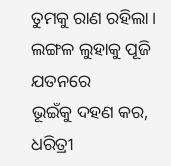ତୁମକୁ ରାଣ ରହିଲା।
ଲଙ୍ଗଳ ଲୁହାକୁ ପୂଜି ଯତନରେ
ଭୂଇଁକୁ ଦହଣ କର,
ଧରିତ୍ରୀ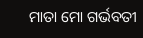ମାତା ମୋ ଗର୍ଭବତୀ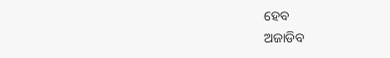ହେବ
ଅଜାଡିବ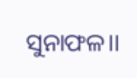ସୁନାଫଳ।।